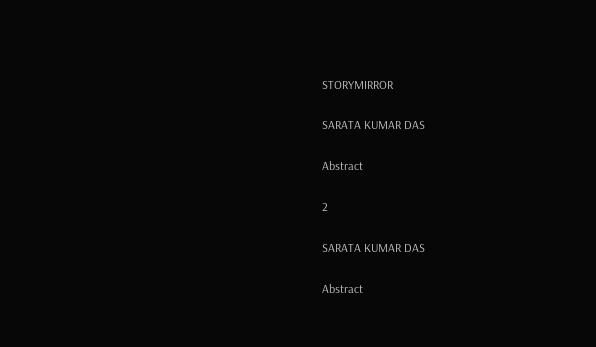STORYMIRROR

SARATA KUMAR DAS

Abstract

2

SARATA KUMAR DAS

Abstract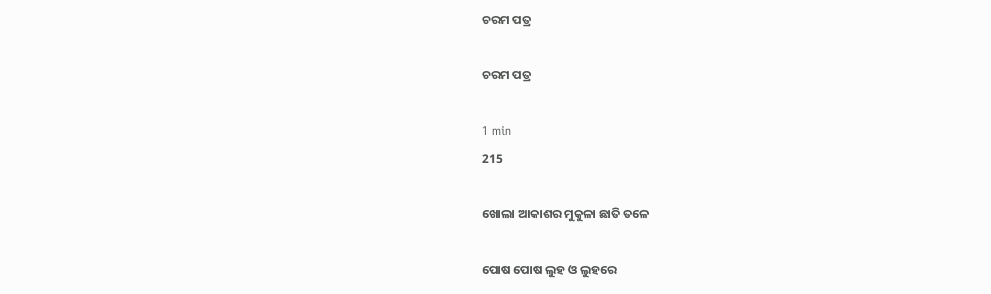ଚରମ ପତ୍ର

ଚରମ ପତ୍ର

1 min
215

ଖୋଲା ଆକାଶର ମୁକୁଳା ଛାତି ତଳେ

ପୋଷ ପୋଷ ଲୁହ ଓ ଲୁହରେ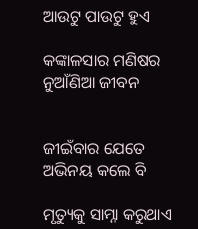ଆଉଟୁ ପାଉଟୁ ହୁଏ

କଙ୍କାଳସାର ମଣିଷର ନୁଆଁଣିଆ ଜୀବନ


ଜୀଇଁବାର ଯେତେ ଅଭିନୟ କଲେ ବି

ମୃତ୍ୟୁକୁ ସାମ୍ନା କରୁଥାଏ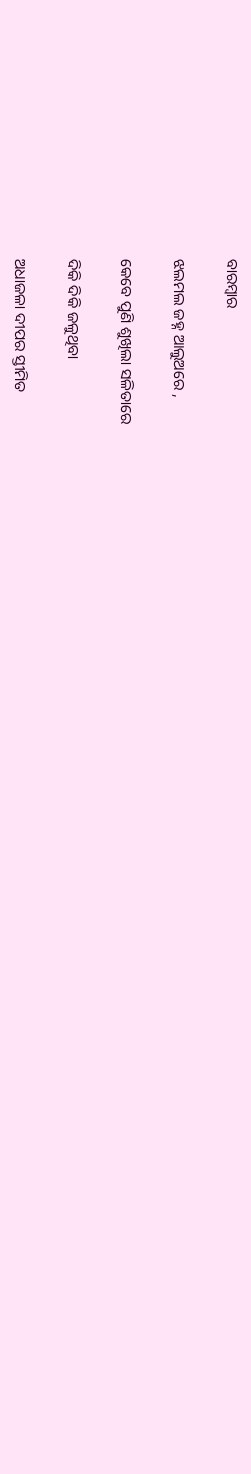ବାରମ୍ବାର

ଝଲମଲ ଜହ୍ନ ଆଲୁଅରେ ,

କେବେ ପୁଣି ଶୁଖିଲା ସଳିତାରେ

ଦିକି ଦିକି ଜଳୁଥିବା

ଅଧାଜଳା ଦୀପର ସ୍ତୀମିତ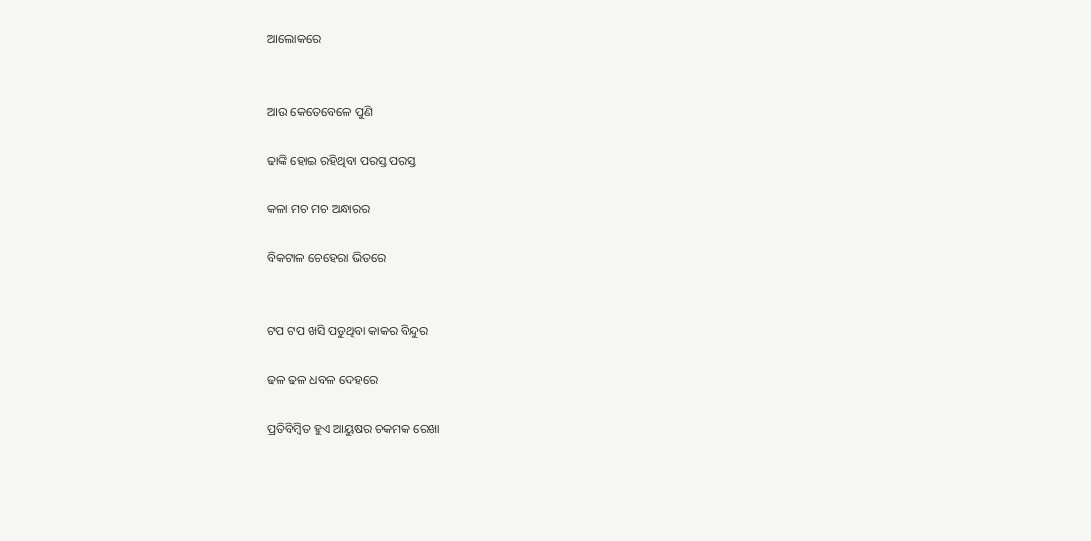ଆଲୋକରେ


ଆଉ କେତେବେଳେ ପୁଣି

ଢାଙ୍କି ହୋଇ ରହିଥିବା ପରସ୍ତ ପରସ୍ତ

କଳା ମଚ ମଚ ଅନ୍ଧାରର

ବିକଟାଳ ଚେହେରା ଭିତରେ


ଟପ ଟପ ଖସି ପଡୁଥିବା କାକର ବିନ୍ଦୁର

ଢଳ ଢଳ ଧବଳ ଦେହରେ

ପ୍ରତିବିମ୍ବିତ ହୁଏ ଆୟୁଷର ଚକମକ ରେଖା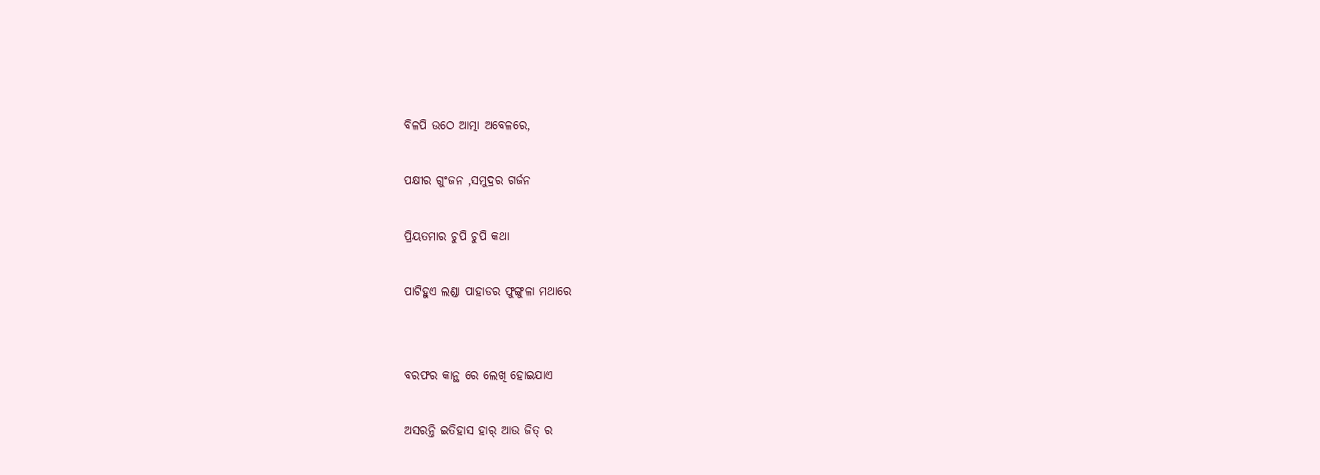ବିଳପି ଉଠେ ଆତ୍ମା ଅବେଳରେ,

ପକ୍ଷୀର ଗୁଂଜନ ,ସମୁଦ୍ରର ଗର୍ଜନ

ପ୍ରିୟତମାର ଚୁପି ଚୁପି କଥା

ପାଟିହୁଏ ଲଣ୍ଡା ପାହାଡର ଫୁଙ୍ଗୁଳା ମଥାରେ


ବରଫର କାନ୍ଥ ରେ ଲେଖି ହୋଇଯାଏ

ଅସରନ୍ତି ଇତିହାସ ହାର୍ ଆଉ ଜିତ୍ ର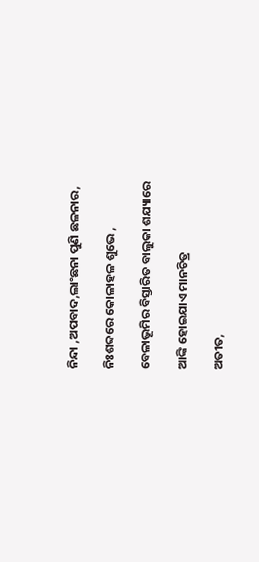ନିନ୍ଦା ,ଅପବାଦ,ଲାଂଛନା ପୁଣି ଛଳନାର,

ନିଃଶବ୍ଦରେ କୋଳାହଳ ଶୁଭେ ,

ବେଳାଭୂମିର ବିସ୍ତାରିତ ବାଲୁକା ଶଯ୍ୟାରେ

ଆଙ୍କି ହୋଇଯାଏ ମାନଚିତ୍ର

ଅତୀତ,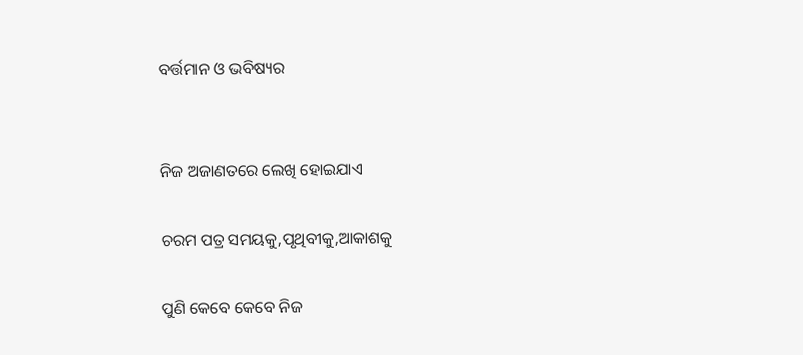ବର୍ତ୍ତମାନ ଓ ଭବିଷ୍ୟର


ନିଜ ଅଜାଣତରେ ଲେଖି ହୋଇଯାଏ

ଚରମ ପତ୍ର ସମୟକୁ,ପୃଥିବୀକୁ,ଆକାଶକୁ

ପୁଣି କେବେ କେବେ ନିଜ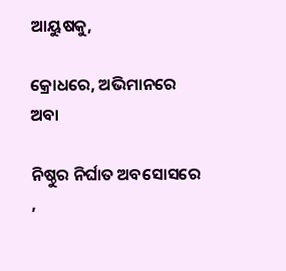ଆୟୁଷକୁ,

କ୍ରୋଧରେ, ଅଭିମାନରେ ଅବା

ନିଷ୍ଠୁର ନିର୍ଘାତ ଅବସୋସରେ ,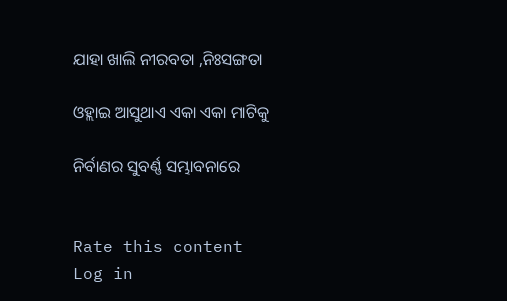ଯାହା ଖାଲି ନୀରବତା ,ନିଃସଙ୍ଗତା

ଓହ୍ଲାଇ ଆସୁଥାଏ ଏକା ଏକା ମାଟିକୁ

ନିର୍ବାଣର ସୁବର୍ଣ୍ଣ ସମ୍ଭାବନାରେ


Rate this content
Log in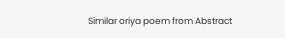Similar oriya poem from Abstract